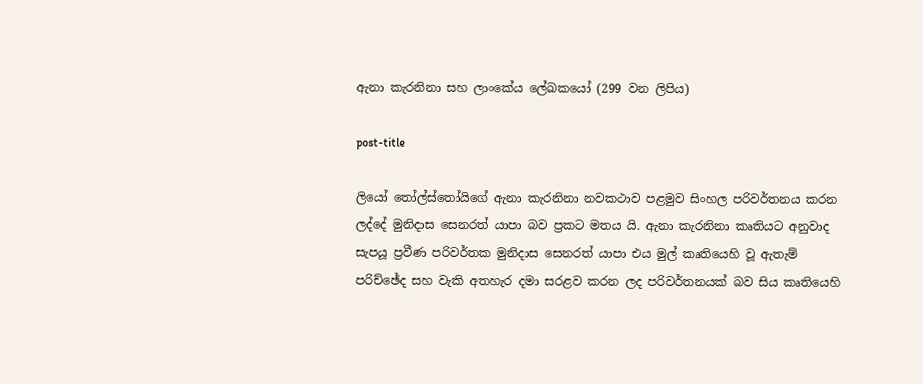ඇනා කැරනිනා සහ ලාංකේය ලේඛකයෝ (299 වන ලිපිය)

post-title

ලියෝ තෝල්ස්තෝයිගේ ඇනා කැරනිනා නවකථාව පළමුව සිංහල පරිවර්තනය කරන ලද්දේ මුනිදාස සෙනරත් යාපා බව ප්‍රකට මතය යි. ඇනා කැරනිනා කෘතියට අනුවාද සැපයූ ප්‍රවීණ පරිවර්තක මුනිදාස සෙනරත් යාපා එය මුල් කෘතියෙහි වූ ඇතැම් පරිච්ඡේද සහ වැකි අතහැර දමා සරළව කරන ලද පරිවර්තනයක් බව සිය කෘතියෙහි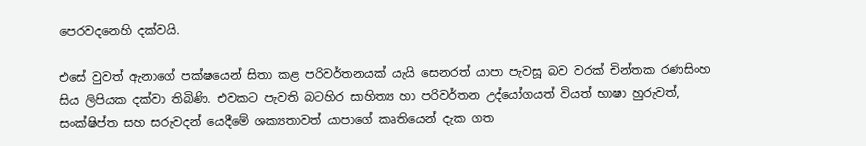පෙරවදනෙහි දක්වයි.

එසේ වුවත් ඇනාගේ පක්ෂයෙන් සිතා කළ පරිවර්තනයක් යැයි සෙනරත් යාපා පැවසූ බව වරක් චින්තක රණසිංහ සිය ලිපියක දක්වා තිබිණි. එවකට පැවති බටහිර සාහිත්‍ය හා පරිවර්තන උද්යෝගයත් වියත් භාෂා හුරුවත්, සංක්ෂිප්ත සහ සරුවදන් යෙදීමේ ශක්‍යතාවත් යාපාගේ කෘතියෙන් දැක ගත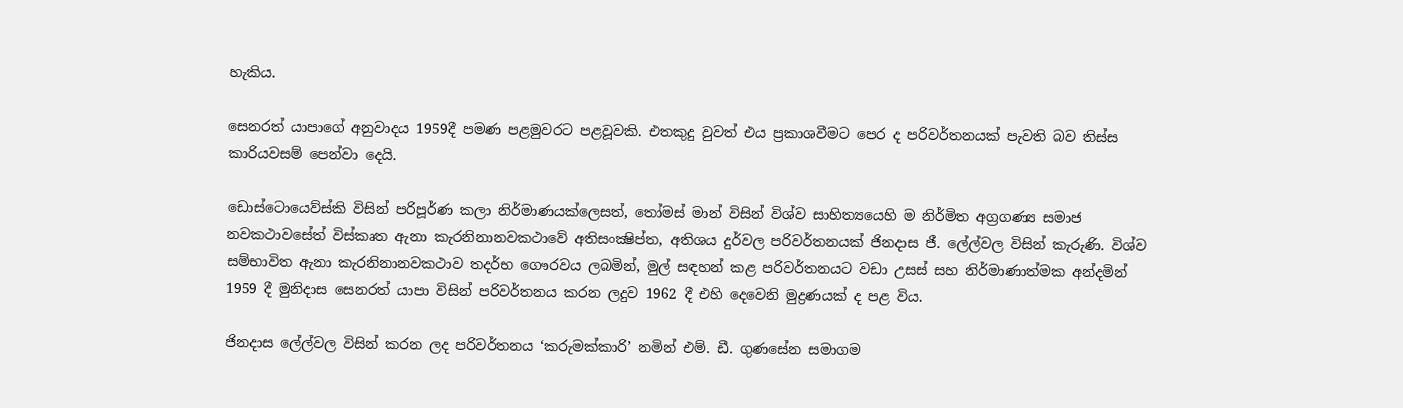හැකිය.

සෙනරත් යාපාගේ අනුවාදය 1959දී පමණ පළමුවරට පළවූවකි. එතකුදු වුවත් එය ප්‍රකාශවීමට පෙර ද පරිවර්තනයක් පැවති බව තිස්ස කාරියවසම් පෙන්වා දෙයි.

ඩොස්ටොයෙව්ස්කි විසින් පරිපූර්ණ කලා නිර්මාණයක්ලෙසත්, තෝමස් මාන් විසින් විශ්ව සාහිත්‍යයෙහි ම නිර්මිත අග්‍රගණ්‍ය සමාජ නවකථාවසේත් විස්කෘත ඇනා කැරනිනානවකථාවේ අතිසංක්‍ෂිප්ත, අතිශය දුර්වල පරිවර්තනයක් ජිනදාස ජී. ලේල්වල විසින් කැරුණි. විශ්ව සම්භාවිත ඇනා කැරනිනානවකථාව තදර්භ ගෞරවය ලබමින්, මුල් සඳහන් කළ පරිවර්තනයට වඩා උසස් සහ නිර්මාණාත්මක අන්දමින් 1959 දී මුනිදාස සෙනරත් යාපා විසින් පරිවර්තනය කරන ලදුව 1962 දී එහි දෙවෙනි මුද්‍රණයක් ද පළ විය.

ජිනදාස ලේල්වල විසින් කරන ලද පරිවර්තනය ‘කරුමක්කාරි’ නමින් එම්. ඩී. ගුණසේන සමාගම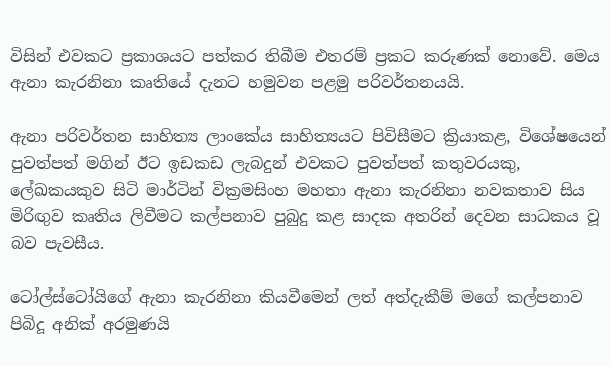විසින් එවකට ප්‍රකාශයට පත්කර තිබීම එතරම් ප්‍රකට කරුණක් නොවේ. මෙය ඇනා කැරනිනා කෘතියේ දැනට හමුවන පළමු පරිවර්තනයයි.

ඇනා පරිවර්තන සාහිත්‍ය ලාංකේය සාහිත්‍යයට පිවිසීමට ක්‍රියාකළ, විශේෂයෙන් පුවත්පත් මගින් ඊට ඉඩකඩ ලැබදුන් එවකට පුවත්පත් කතුවරයකු, ලේඛකයකුව සිටි මාර්ටින් වික්‍රමසිංහ මහතා ඇනා කැරනිනා නවකතාව සිය මිරිඟුව කෘතිය ලිවීමට කල්පනාව පුබුදු කළ සාදක අතරින් දෙවන සාධකය වූ බව පැවසීය.

ටෝල්ස්ටෝයිගේ ඇනා කැරනිනා කියවීමෙන් ලත් අත්දැකීම් මගේ කල්පනාව පිබිදූ අනික් අරමුණයි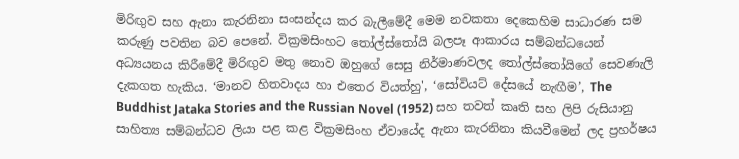මිරිඟුව සහ ඇනා කැරනිනා සංසන්දය කර බැලීමේදී මෙම නවකතා දෙකෙහිම සාධාරණ සම කරුණු පවතින බව පෙනේ. වික්‍රමසිංහට තෝල්ස්තෝයි බලපෑ ආකාරය සම්බන්ධයෙන් අධ්‍යයනය කිරීමේදී මිරිඟුව මතු නොව ඔහුගේ සෙසු නිර්මාණවලද තෝල්ස්තෝයිගේ සෙවණැලි දැකගත හැකිය. ‘මානව හිතවාදය හා එතෙර වියත්හු', ‘සෝවියට් දේසයේ නැඟීම’, The Buddhist Jataka Stories and the Russian Novel (1952) සහ තවත් කෘති සහ ලිපි රුසියානු සාහිත්‍ය සම්බන්ධව ලියා පළ කළ වික්‍රමසිංහ ඒවායේද ඇනා කැරනිනා කියවීමෙන් ලද ප්‍රහර්ෂය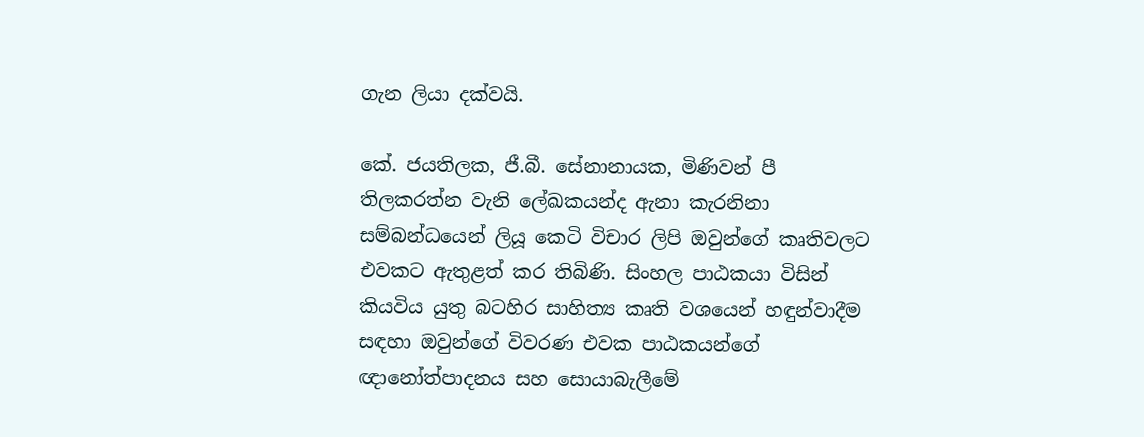ගැන ලියා දක්වයි.

කේ. ජයතිලක, ජී.බී. සේනානායක, මිණිවන් පී තිලකරත්න වැනි ලේඛකයන්ද ඇනා කැරනිනා සම්බන්ධයෙන් ලියූ කෙටි විචාර ලිපි ඔවුන්ගේ කෘතිවලට එවකට ඇතුළත් කර තිබිණි. සිංහල පාඨකයා විසින් කියවිය යුතු බටහිර සාහිත්‍ය කෘති වශයෙන් හඳුන්වාදීම සඳහා ඔවුන්ගේ විවරණ එවක පාඨකයන්ගේ ඥානෝත්පාදනය සහ සොයාබැලීමේ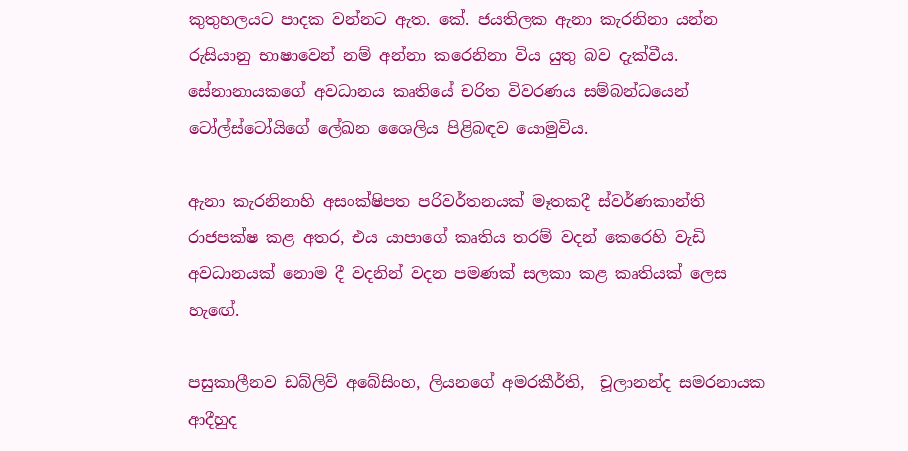කුතුහලයට පාදක වන්නට ඇත. කේ. ජයතිලක ඇනා කැරනිනා යන්න රුසියානු භාෂාවෙන් නම් අන්නා කරෙනිනා විය යුතු බව දැක්වීය. සේනානායකගේ අවධානය කෘතියේ චරිත විවරණය සම්බන්ධයෙන් ටෝල්ස්ටෝයිගේ ලේඛන ශෛලිය පිළිබඳව යොමුවිය.

ඇනා කැරනිනාහි අසංක්ෂිපත පරිවර්තනයක් මෑතකදී ස්වර්ණකාන්ති රාජපක්ෂ කළ අතර, එය යාපාගේ කෘතිය තරම් වදන් කෙරෙහි වැඩි අවධානයක් නොම දී වදනින් වදන පමණක් සලකා කළ කෘතියක් ලෙස හැඟේ.

පසුකාලීනව ඩබ්ලිව් අබේසිංහ, ලියනගේ අමරකීර්ති,  චූලානන්ද සමරනායක ආදීහුද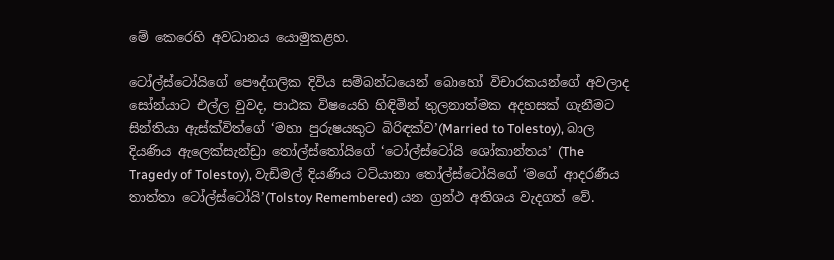මේ කෙරෙහි අවධානය යොමුකළහ.

ටෝල්ස්ටෝයිගේ පෞද්ගලික දිවිය සම්බන්ධයෙන් බොහෝ විචාරකයන්ගේ අවලාද සෝන්යාට එල්ල වුවද, පාඨක විෂයෙහි හිඳිමින් තුලනාත්මක අදහසක් ගැනීමට සින්තියා ඇස්ක්විත්ගේ ‘මහා පුරුෂයකුට බිරිඳක්ව’(Married to Tolestoy), බාල දියණිය ඇලෙක්සැන්ඩ්‍රා තෝල්ස්තෝයිගේ ‘ටෝල්ස්ටෝයි ශෝකාන්තය’ (The Tragedy of Tolestoy), වැඩිමල් දියණිය ටට්යානා තෝල්ස්ටෝයිගේ ‘මගේ ආදරණීය තාත්තා ටෝල්ස්ටෝයි’(Tolstoy Remembered) යන ග්‍රන්ථ අතිශය වැදගත් වේ.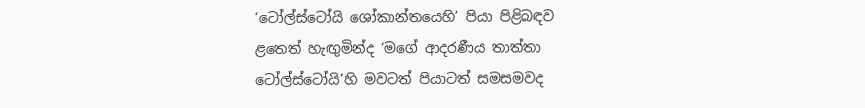‘ටෝල්ස්ටෝයි ශෝකාන්තයෙහි’ පියා පිළිබඳව ළතෙත් හැඟුමින්ද ‘මගේ ආදරණීය තාත්තා ටෝල්ස්ටෝයි’හි මවටත් පියාටත් සමසමවද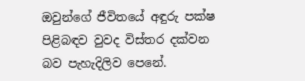ඔවුන්ගේ ජීවිතයේ අඳුරු පක්ෂ පිළිබඳව වුවද විස්තර දක්වන බව පැහැදිලිව පෙනේ.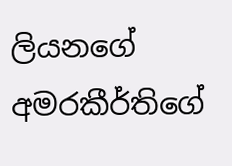ලියනගේ අමරකීර්තිගේ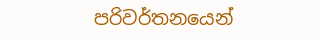පරිවර්තනයෙන්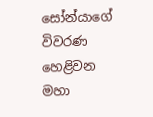සෝන්යාගේ විවරණ හෙළිවන මහා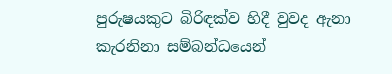පුරුෂයකුට බිරිඳක්ව හිදී වුවද ඇනා කැරනිනා සම්බන්ධයෙන්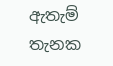ඇතැම් තැනක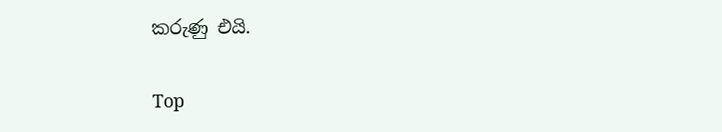කරුණු එයි.

Top